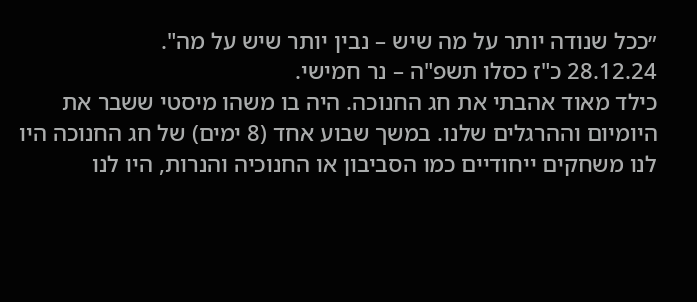״ככל שנודה יותר על מה שיש – נבין יותר שיש על מה".
28.12.24 כ"ז כסלו תשפ"ה – נר חמישי.
כילד מאוד אהבתי את חג החנוכה. היה בו משהו מיסטי ששבר את היומיום וההרגלים שלנו. במשך שבוע אחד (8 ימים) של חג החנוכה היו לנו משחקים ייחודיים כמו הסביבון או החנוכיה והנרות, היו לנו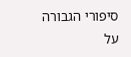סיפורי הגבורה על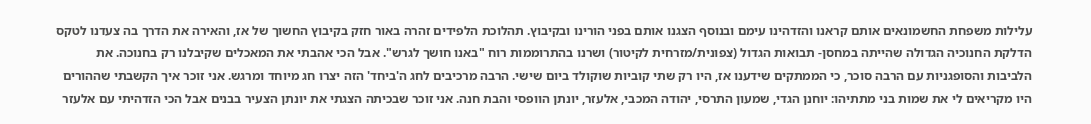עלילות משפחת החשמונאים אותם קראנו והזדהינו עימם ובנוסף הצגנו אותם בפני הורינו ובקיבוץ. תהלוכת הלפידים זהרה באור חזק בקיבוץ החשוך של אז, והאירה את הדרך בה צעדנו לטקס הדלקת החנוכיה הגדולה שהייתה במחסן- תבואות הגדול (צפונית/מזרחית לקיטור) ושרנו בהתרוממות רוח "באנו חושך לגרש". אבל הכי אהבתי את המאכלים שקיבלנו רק בחנוכה. את הלביבות והסופגניות עם הרבה סוכר, כי הממתקים שידענו אז, היו רק שתי קוביות שוקולד ביום שישי. הרבה מרכיבים לחג ה'ביחד' הזה יצרו חג מיוחד ומרגש. אני זוכר איך הקשבתי שההורים היו מקריאים לי את שמות בני מתתיהו: יוחנן הגדי, שמעון התרסי, יהודה המכבי, אלעזר, יונתן הוופסי והבת חנה. אני זוכר שבכיתה הצגתי את יונתן הצעיר בבנים אבל הכי הזדהיתי עם אלעזר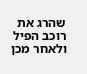שהרג את רוכב הפיל ולאחר מכן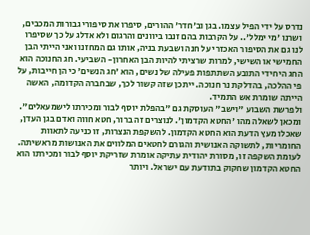נדרס על ידי הפיל עצמו. בגן וב'חדר' ההורים, סיפרו את סיפורי גבורות המכבים, ושרנו 'מי ימלל'.. על הקרבות בהם זנבו ביוונים והרגום ולא אדלג על כך שסיפרו לנו גם את הסיפור האכזרי על חנה ושבעת בניה, אותו גם המחזנו ואני הייתי הבן החמישי או השישי, למרות שרציתי להיות הבן האחרון- השביעי. חג החנוכה הוא החג היחידי התובע השתתפות פעילה של נשים, הוא 'חג הנשים' כי הן חייבות, על פי ההלכה, בהדלקת נר חנוכה. ייתכן שזה קשור לכך, שבחברה הקדומה, האשה הייתה שומרת אש התמיד.
ולפרשת השבוע "וישב" העוסקת גם "בהפלת יוסף לבור ומכירתו לישמעאלים". ומכאן לשאלה מהו 'החטא הקדמון'. לנוצרים זה ברור, חטא חווה ואדם בגן העדן, שאכלו מעץ הדעת הוא החטא הקדמון. להשקפת הנצרות, זו כניעה לתאוות החומריות, לתשוקה האנושית והגורם לחטאים המלווים את האנושות מראשיתה. לעומת השקפה זו, מסורת יהודית עתיקה אומרת שזריקת יוסף לבור ומכירתו הוא החטא הקדמון שחקוק בתודעת עם ישראל. ויותר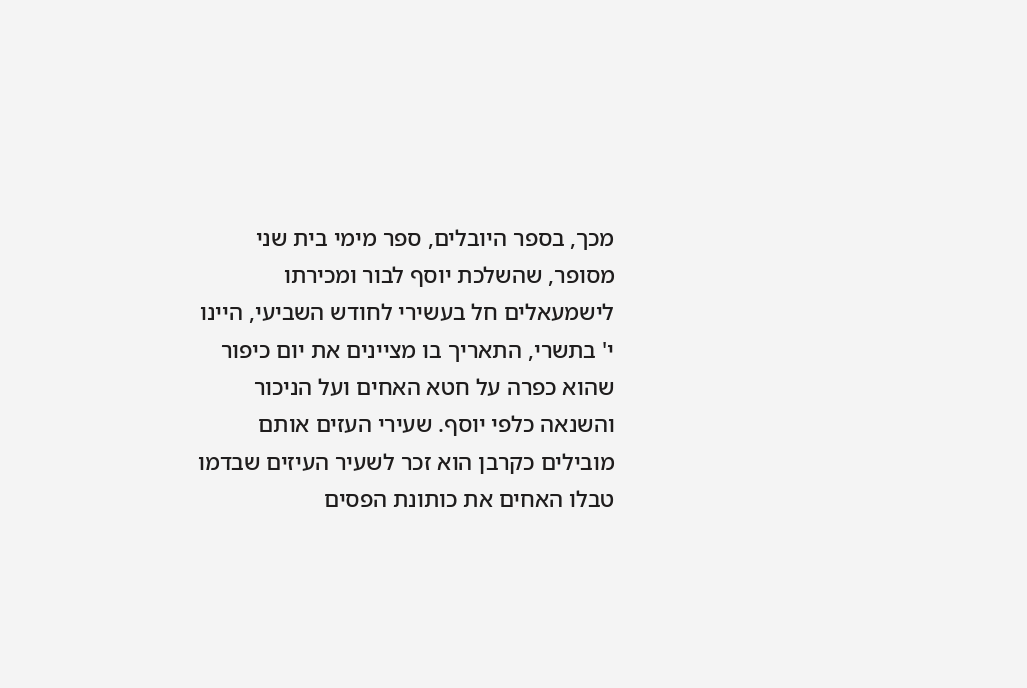מכך, בספר היובלים, ספר מימי בית שני מסופר, שהשלכת יוסף לבור ומכירתו לישמעאלים חל בעשירי לחודש השביעי, היינו י' בתשרי, התאריך בו מציינים את יום כיפור שהוא כפרה על חטא האחים ועל הניכור והשנאה כלפי יוסף. שעירי העזים אותם מובילים כקרבן הוא זכר לשעיר העיזים שבדמו טבלו האחים את כותונת הפסים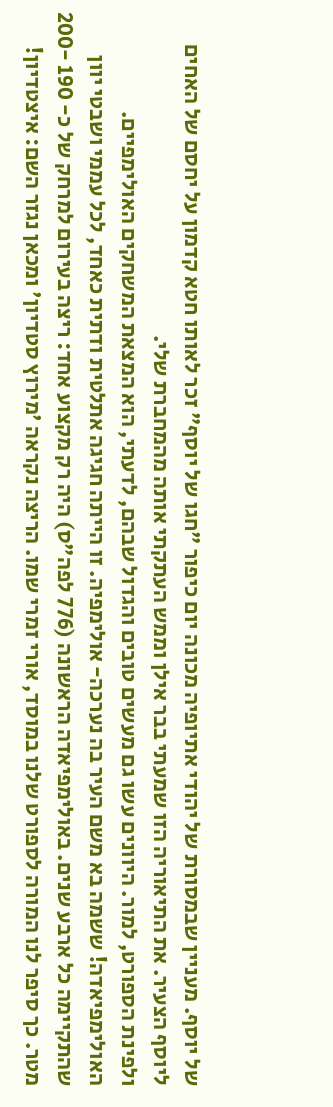של יוסף. מעניין שבמסורת של יהודי אתיופיה מכונה יום כיפור "חגו של יוסף" זכר לאותו חטא קדמון על יחסם של האחים ליוסף הצעיר. את התיאוריה הזו שמעתי בבר אילן וממש העתקתי אותה מהמחברת שלי.
ולפינת הספורט, למור. היוונים עשו גם מעשים טובים והגדול שבהם, לדעתי, הוא המצאת המשחקים האולימפיים. האולימפיאדה! ששמה בא משם העיר בה נערכה- אולימפיה. זו הייתה חגיגה אתלטית ודתית כאחד, לכל עממי ושבטי יוון שהתקיימה כל ארבע שנים. באולימפיאדה הראשונה (776 לפה"ס) היה רק מקצוע אחד: ריצה בעירום למרחק של כ- 190 -200 מטר. כך סיפר לנו המורה לספורט שלנו במוסד, אורי זמרי שמו. הריצה נקראה 'מירוץ סטדיון' ומכאן נגזר השם: איצטדיון!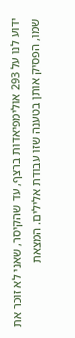ידוע לנו על 293 אולימפיאדות ברצף, עד שהקיסר, שאני לא זוכר את שמו, הפסיק אותן בטענה שזו עבודת אלילים. המצאת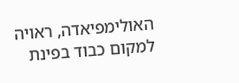האולימפיאדה, ראויה למקום כבוד בפינת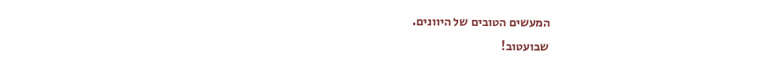המעשים הטובים של היוונים.
שבועטוב!